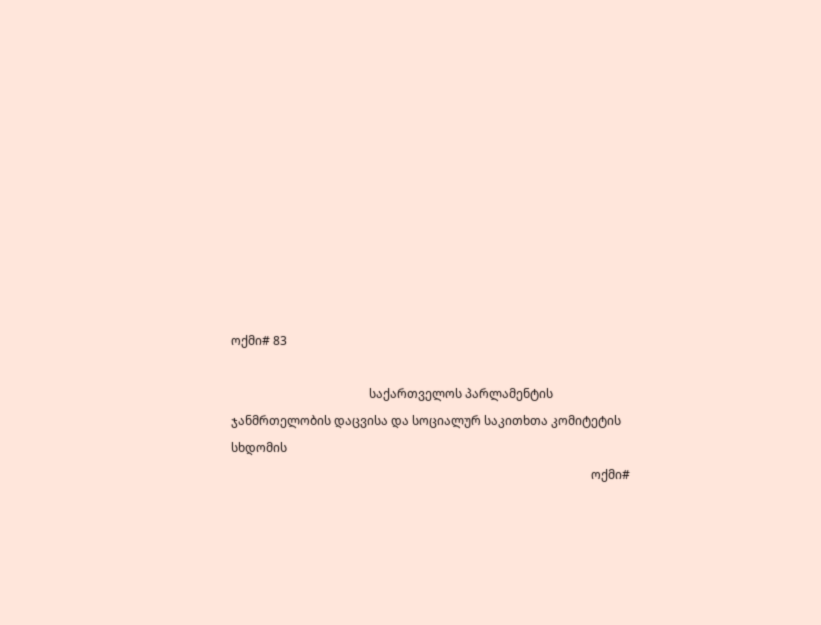ოქმი# 83

                                              საქართველოს პარლამენტის   ჯანმრთელობის დაცვისა და სოციალურ საკითხთა კომიტეტის სხდომის
                                                                                                                        ოქმი#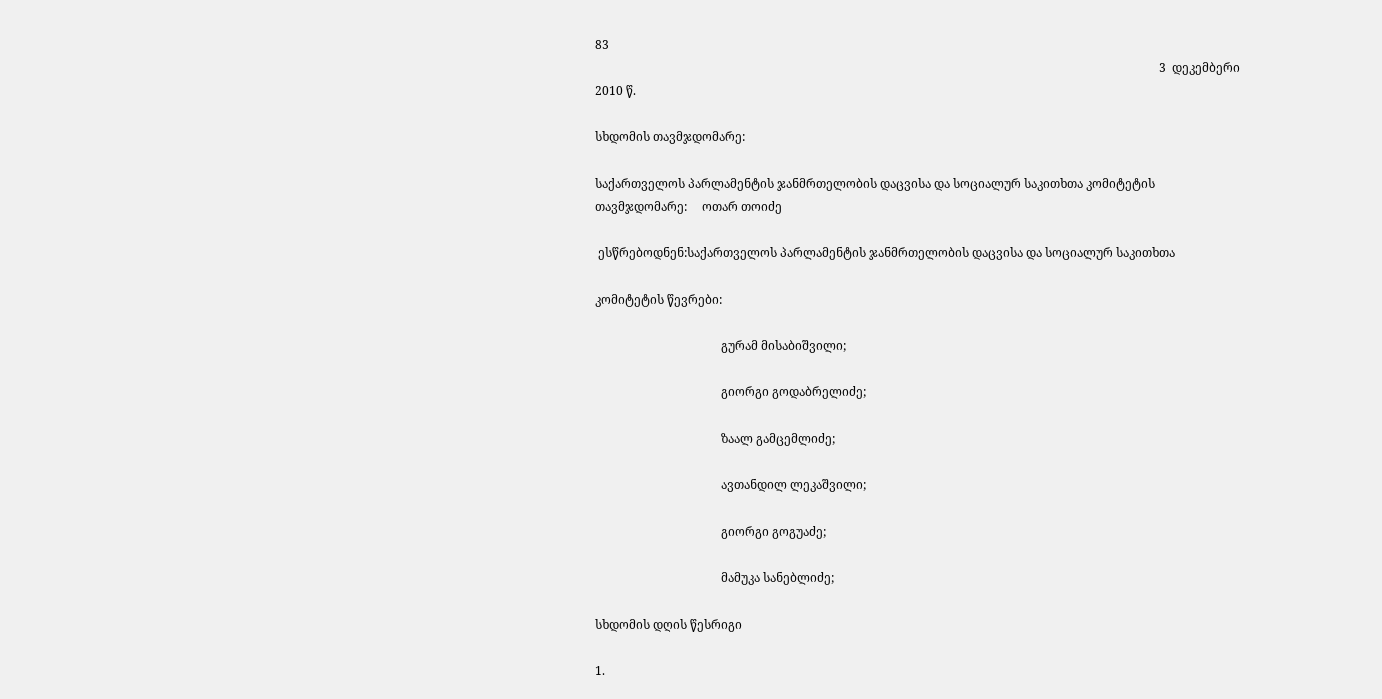83
                                                                                                                                                                                            3  დეკემბერი 2010 წ.

სხდომის თავმჯდომარე:

საქართველოს პარლამენტის ჯანმრთელობის დაცვისა და სოციალურ საკითხთა კომიტეტის თავმჯდომარე:     ოთარ თოიძე

 ესწრებოდნენ:საქართველოს პარლამენტის ჯანმრთელობის დაცვისა და სოციალურ საკითხთა

კომიტეტის წევრები:

                                          გურამ მისაბიშვილი;

                                          გიორგი გოდაბრელიძე;

                                          ზაალ გამცემლიძე;

                                          ავთანდილ ლეკაშვილი;

                                          გიორგი გოგუაძე;

                                          მამუკა სანებლიძე;

სხდომის დღის წესრიგი

1.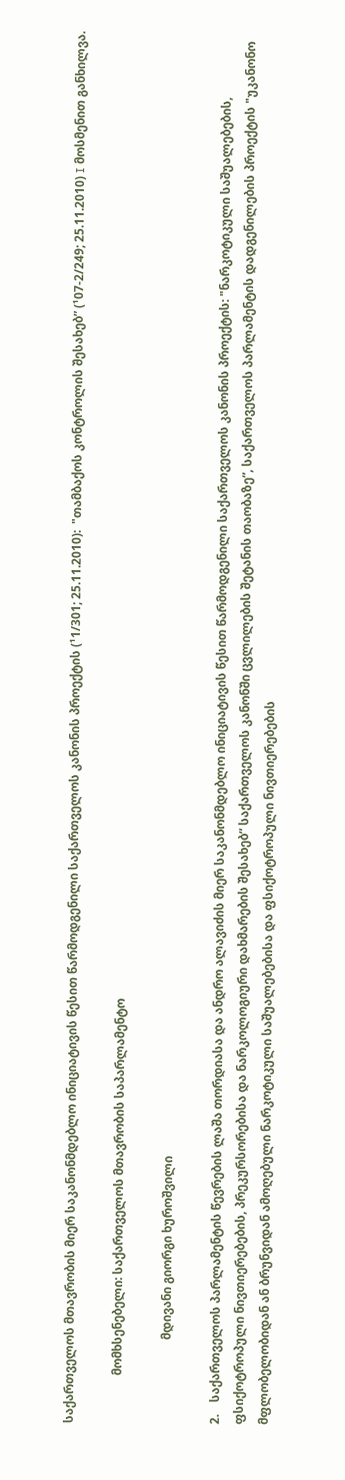საქართველოს მთავრობის მიერ საკანონმდებლო ინიციატივის წესით წარმოდგენილი საქართველოს კანონის პროექტის (¹1/301; 25.11.2010):  "თამბაქოს კონტროლის შესახებ” (¹07-2/249; 25.11.2010) I მოსმენით განხილვა.

                მომხსენებელი: საქართველოს მთავრობის საპარლამენტო

                            მდივანი გიორგი ხუროშვილი

2.    საქართველოს პარლამენტის წევრების ლაშა თორდიასა და ანდრო ალავიძის მიერ საკანონმდებლო ინიციატივის წესით წარმოდგენილი საქართველოს კანონის პროექტის: "ნარკოტიკული საშუალებების, ფსიქოტროპული ნივთიერებების, პრეკურსორებისა და ნარკოლოგიური დახმარების შესახებ” საქართველოს კანონში ცვლილების შეტანის თაობაზე”, საქართველოს პარლამენტის დადგენილების პროექტის "უკანონო მფლობელობიდან ან ბრუნვიდან ამოღებული ნარკოტიკული საშუალებებისა და ფსიქოტროპული ნივთიერებების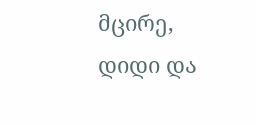მცირე, დიდი და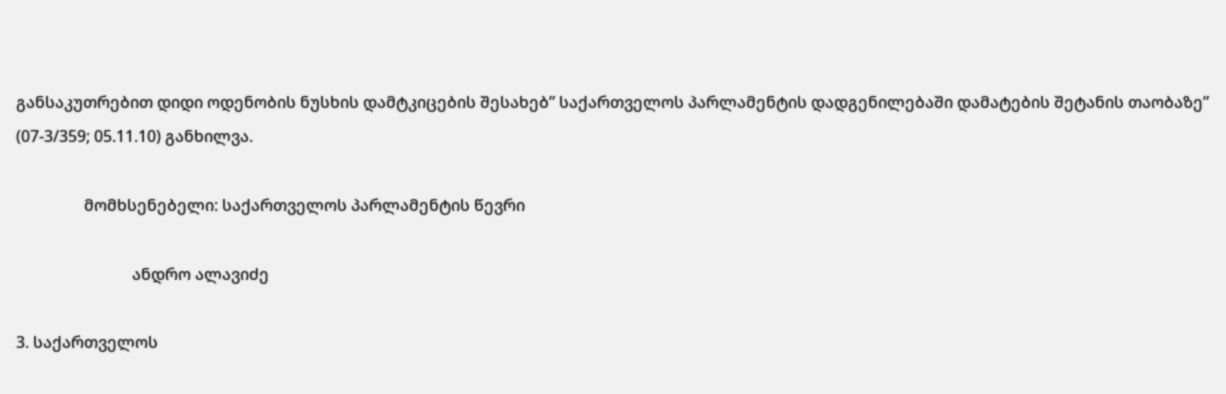განსაკუთრებით დიდი ოდენობის ნუსხის დამტკიცების შესახებ” საქართველოს პარლამენტის დადგენილებაში დამატების შეტანის თაობაზე” (07-3/359; 05.11.10) განხილვა.

                 მომხსენებელი: საქართველოს პარლამენტის წევრი

                             ანდრო ალავიძე

3. საქართველოს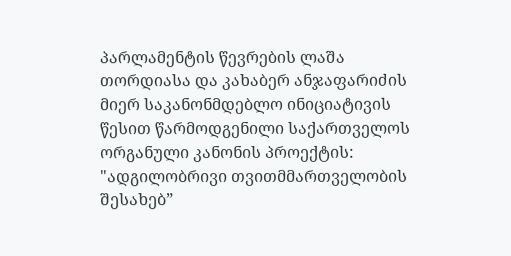პარლამენტის წევრების ლაშა თორდიასა და კახაბერ ანჯაფარიძის მიერ საკანონმდებლო ინიციატივის წესით წარმოდგენილი საქართველოს ორგანული კანონის პროექტის: "ადგილობრივი თვითმმართველობის შესახებ”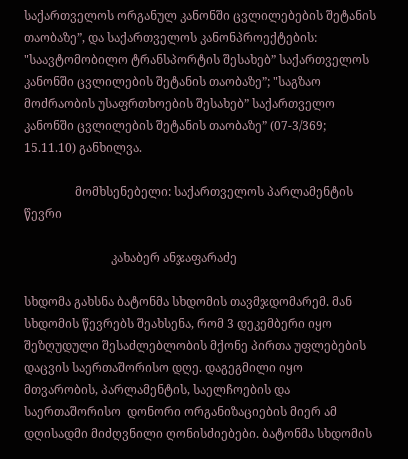საქართველოს ორგანულ კანონში ცვლილებების შეტანის თაობაზე”, და საქართველოს კანონპროექტების: "საავტომობილო ტრანსპორტის შესახებ” საქართველოს კანონში ცვლილების შეტანის თაობაზე”; "საგზაო მოძრაობის უსაფრთხოების შესახებ” საქართველო კანონში ცვლილების შეტანის თაობაზე” (07-3/369; 15.11.10) განხილვა.

                 მომხსენებელი: საქართველოს პარლამენტის წევრი

                             კახაბერ ანჯაფარაძე

სხდომა გახსნა ბატონმა სხდომის თავმჯდომარემ. მან სხდომის წევრებს შეახსენა, რომ 3 დეკემბერი იყო შეზღუდული შესაძლებლობის მქონე პირთა უფლებების დაცვის საერთაშორისო დღე. დაგეგმილი იყო მთვარობის, პარლამენტის, საელჩოების და საერთაშორისო  დონორი ორგანიზაციების მიერ ამ დღისადმი მიძღვნილი ღონისძიებები. ბატონმა სხდომის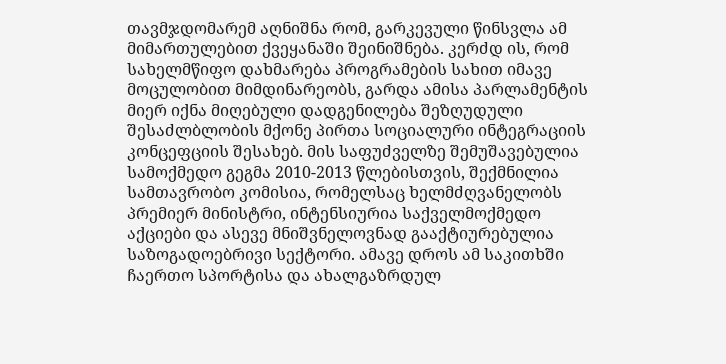თავმჯდომარემ აღნიშნა რომ, გარკევული წინსვლა ამ მიმართულებით ქვეყანაში შეინიშნება. კერძდ ის, რომ სახელმწიფო დახმარება პროგრამების სახით იმავე მოცულობით მიმდინარეობს, გარდა ამისა პარლამენტის მიერ იქნა მიღებული დადგენილება შეზღუდული შესაძლბლობის მქონე პირთა სოციალური ინტეგრაციის კონცეფციის შესახებ. მის საფუძველზე შემუშავებულია სამოქმედო გეგმა 2010-2013 წლებისთვის, შექმნილია სამთავრობო კომისია, რომელსაც ხელმძღვანელობს პრემიერ მინისტრი, ინტენსიურია საქველმოქმედო აქციები და ასევე მნიშვნელოვნად გააქტიურებულია საზოგადოებრივი სექტორი. ამავე დროს ამ საკითხში ჩაერთო სპორტისა და ახალგაზრდულ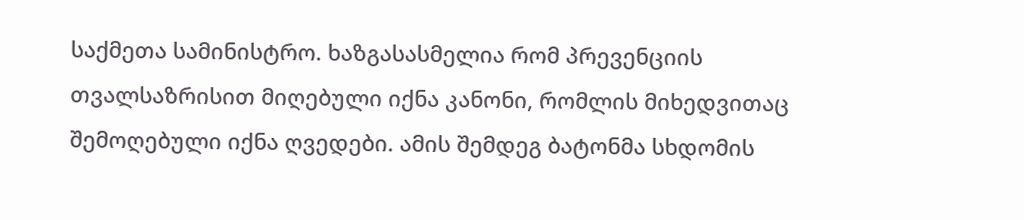საქმეთა სამინისტრო. ხაზგასასმელია რომ პრევენციის თვალსაზრისით მიღებული იქნა კანონი, რომლის მიხედვითაც შემოღებული იქნა ღვედები. ამის შემდეგ ბატონმა სხდომის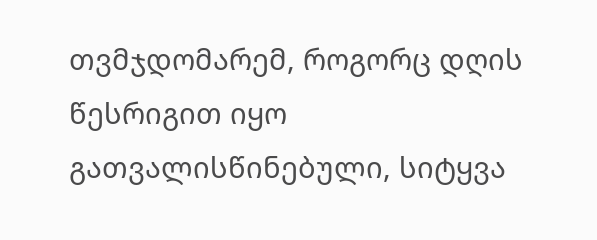თვმჯდომარემ, როგორც დღის წესრიგით იყო გათვალისწინებული, სიტყვა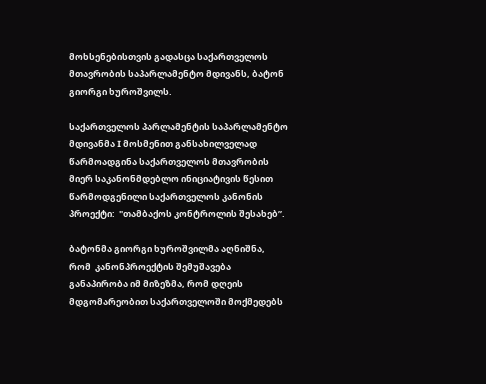მოხსენებისთვის გადასცა საქართველოს მთავრობის საპარლამენტო მდივანს, ბატონ გიორგი ხუროშვილს.

საქართველოს პარლამენტის საპარლამენტო მდივანმა I მოსმენით განსახილველად წარმოადგინა საქართველოს მთავრობის მიერ საკანონმდებლო ინიციატივის წესით წარმოდგენილი საქართველოს კანონის პროექტი:  "თამბაქოს კონტროლის შესახებ”.

ბატონმა გიორგი ხუროშვილმა აღნიშნა, რომ  კანონპროექტის შემუშავება განაპირობა იმ მიზეზმა, რომ დღეის მდგომარეობით საქართველოში მოქმედებს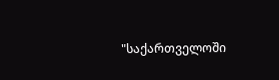"საქართველოში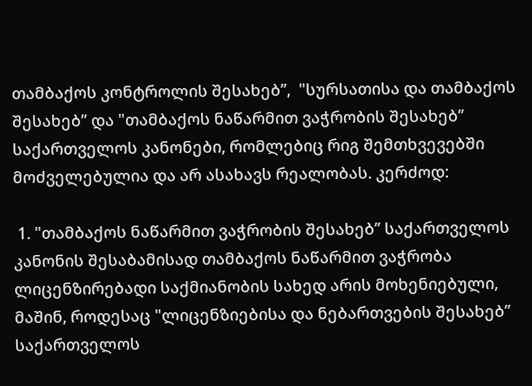თამბაქოს კონტროლის შესახებ’’,  "სურსათისა და თამბაქოს შესახებ’’ და "თამბაქოს ნაწარმით ვაჭრობის შესახებ’’ საქართველოს კანონები, რომლებიც რიგ შემთხვევებში მოძველებულია და არ ასახავს რეალობას. კერძოდ:

 1. "თამბაქოს ნაწარმით ვაჭრობის შესახებ’’ საქართველოს კანონის შესაბამისად თამბაქოს ნაწარმით ვაჭრობა ლიცენზირებადი საქმიანობის სახედ არის მოხენიებული, მაშინ, როდესაც "ლიცენზიებისა და ნებართვების შესახებ’’ საქართველოს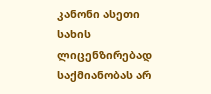კანონი ასეთი სახის ლიცენზირებად საქმიანობას არ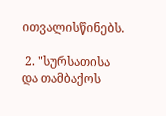ითვალისწინებს.

 2. "სურსათისა და თამბაქოს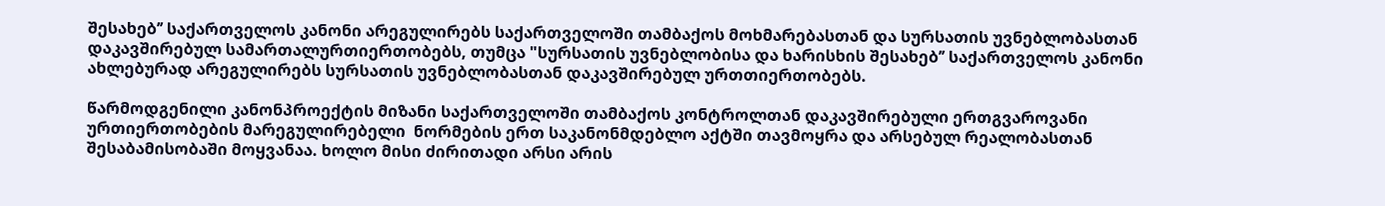შესახებ’’ საქართველოს კანონი არეგულირებს საქართველოში თამბაქოს მოხმარებასთან და სურსათის უვნებლობასთან დაკავშირებულ სამართალურთიერთობებს, თუმცა "სურსათის უვნებლობისა და ხარისხის შესახებ’’ საქართველოს კანონი ახლებურად არეგულირებს სურსათის უვნებლობასთან დაკავშირებულ ურთთიერთობებს.

წარმოდგენილი კანონპროექტის მიზანი საქართველოში თამბაქოს კონტროლთან დაკავშირებული ერთგვაროვანი ურთიერთობების მარეგულირებელი  ნორმების ერთ საკანონმდებლო აქტში თავმოყრა და არსებულ რეალობასთან შესაბამისობაში მოყვანაა. ხოლო მისი ძირითადი არსი არის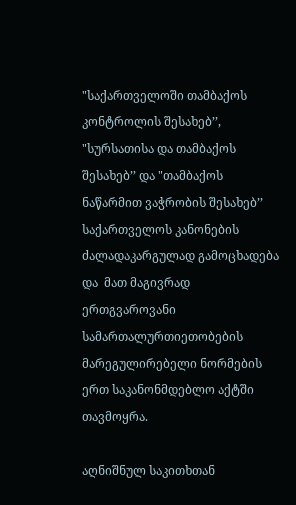"საქართველოში თამბაქოს კონტროლის შესახებ’’,  "სურსათისა და თამბაქოს შესახებ’’ და "თამბაქოს ნაწარმით ვაჭრობის შესახებ’’ საქართველოს კანონების ძალადაკარგულად გამოცხადება და  მათ მაგივრად ერთგვაროვანი სამართალურთიეთობების მარეგულირებელი ნორმების ერთ საკანონმდებლო აქტში თავმოყრა.

აღნიშნულ საკითხთან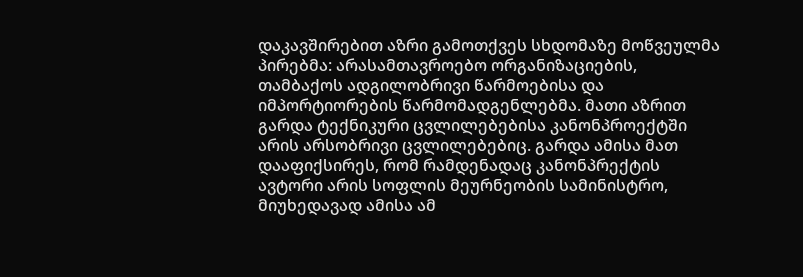დაკავშირებით აზრი გამოთქვეს სხდომაზე მოწვეულმა პირებმა: არასამთავროებო ორგანიზაციების, თამბაქოს ადგილობრივი წარმოებისა და იმპორტიორების წარმომადგენლებმა. მათი აზრით გარდა ტექნიკური ცვლილებებისა კანონპროექტში არის არსობრივი ცვლილებებიც. გარდა ამისა მათ დააფიქსირეს, რომ რამდენადაც კანონპრექტის ავტორი არის სოფლის მეურნეობის სამინისტრო, მიუხედავად ამისა ამ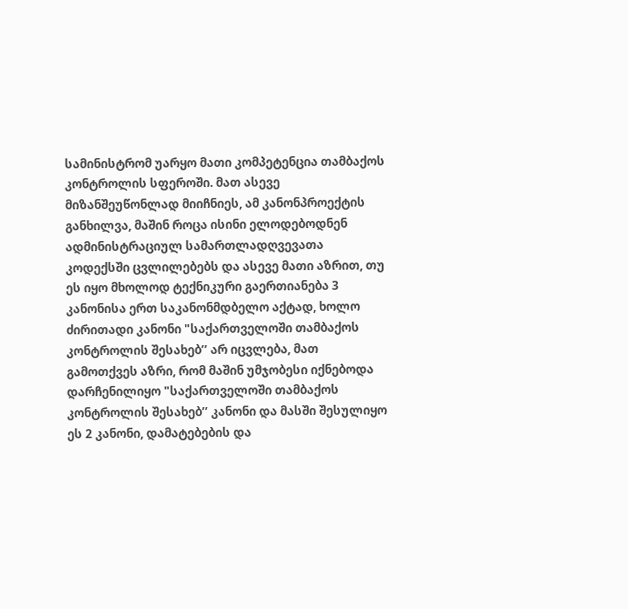სამინისტრომ უარყო მათი კომპეტენცია თამბაქოს კონტროლის სფეროში. მათ ასევე მიზანშეუწონლად მიიჩნიეს, ამ კანონპროექტის განხილვა, მაშინ როცა ისინი ელოდებოდნენ ადმინისტრაციულ სამართლადღვევათა კოდექსში ცვლილებებს და ასევე მათი აზრით, თუ ეს იყო მხოლოდ ტექნიკური გაერთიანება 3 კანონისა ერთ საკანონმდბელო აქტად, ხოლო ძირითადი კანონი "საქართველოში თამბაქოს კონტროლის შესახებ’’ არ იცვლება, მათ გამოთქვეს აზრი, რომ მაშინ უმჯობესი იქნებოდა დარჩენილიყო "საქართველოში თამბაქოს კონტროლის შესახებ’’ კანონი და მასში შესულიყო ეს 2 კანონი, დამატებების და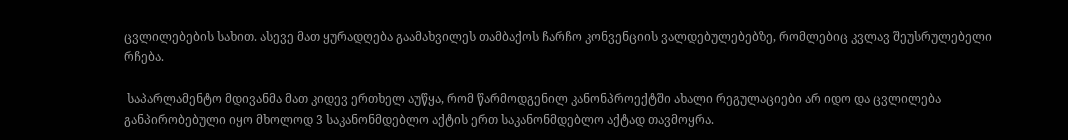ცვლილებების სახით. ასევე მათ ყურადღება გაამახვილეს თამბაქოს ჩარჩო კონვენციის ვალდებულებებზე, რომლებიც კვლავ შეუსრულებელი რჩება.

 საპარლამენტო მდივანმა მათ კიდევ ერთხელ აუწყა, რომ წარმოდგენილ კანონპროექტში ახალი რეგულაციები არ იდო და ცვლილება განპირობებული იყო მხოლოდ 3 საკანონმდებლო აქტის ერთ საკანონმდებლო აქტად თავმოყრა.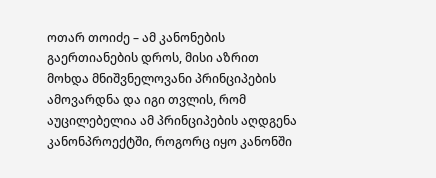ოთარ თოიძე – ამ კანონების გაერთიანების დროს, მისი აზრით მოხდა მნიშვნელოვანი პრინციპების ამოვარდნა და იგი თვლის, რომ აუცილებელია ამ პრინციპების აღდგენა კანონპროექტში, როგორც იყო კანონში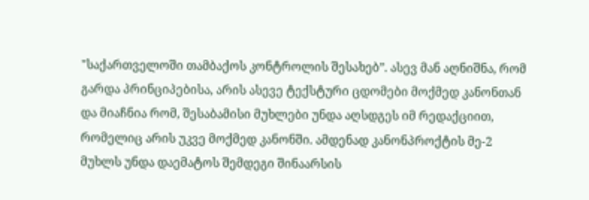"საქართველოში თამბაქოს კონტროლის შესახებ”. ასევ მან აღნიშნა, რომ გარდა პრინციპებისა, არის ასევე ტექსტური ცდომები მოქმედ კანონთან და მიაჩნია რომ, შესაბამისი მუხლები უნდა აღსდგეს იმ რედაქციით, რომელიც არის უკვე მოქმედ კანონში. ამდენად კანონპროქტის მე-2 მუხლს უნდა დაემატოს შემდეგი შინაარსის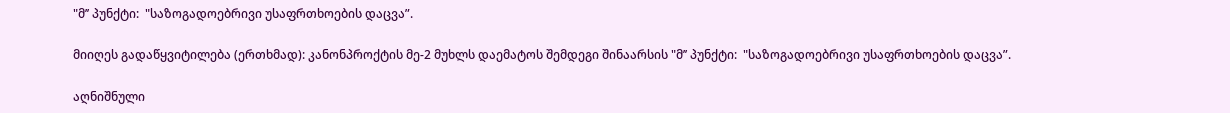"მ’’ პუნქტი:  "საზოგადოებრივი უსაფრთხოების დაცვა”.

მიიღეს გადაწყვიტილება (ერთხმად): კანონპროქტის მე-2 მუხლს დაემატოს შემდეგი შინაარსის "მ’’ პუნქტი:  "საზოგადოებრივი უსაფრთხოების დაცვა”.

აღნიშნული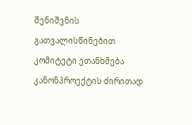შენიშვნის გათვალისწინებით კომიტეტი ეთანხმება კანონპროექტის ძირითად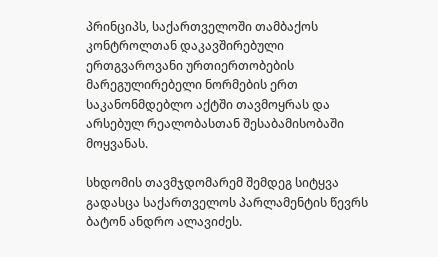პრინციპს, საქართველოში თამბაქოს კონტროლთან დაკავშირებული ერთგვაროვანი ურთიერთობების მარეგულირებელი ნორმების ერთ საკანონმდებლო აქტში თავმოყრას და არსებულ რეალობასთან შესაბამისობაში მოყვანას.

სხდომის თავმჯდომარემ შემდეგ სიტყვა  გადასცა საქართველოს პარლამენტის წევრს ბატონ ანდრო ალავიძეს.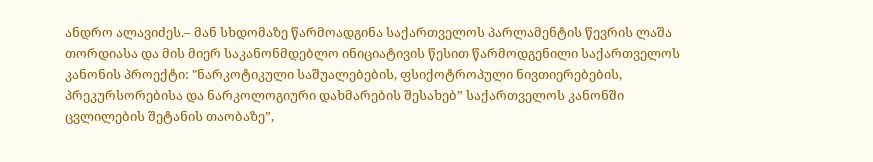ანდრო ალავიძეს.– მან სხდომაზე წარმოადგინა საქართველოს პარლამენტის წევრის ლაშა თორდიასა და მის მიერ საკანონმდებლო ინიციატივის წესით წარმოდგენილი საქართველოს კანონის პროექტი: "ნარკოტიკული საშუალებების, ფსიქოტროპული ნივთიერებების, პრეკურსორებისა და ნარკოლოგიური დახმარების შესახებ” საქართველოს კანონში ცვლილების შეტანის თაობაზე”,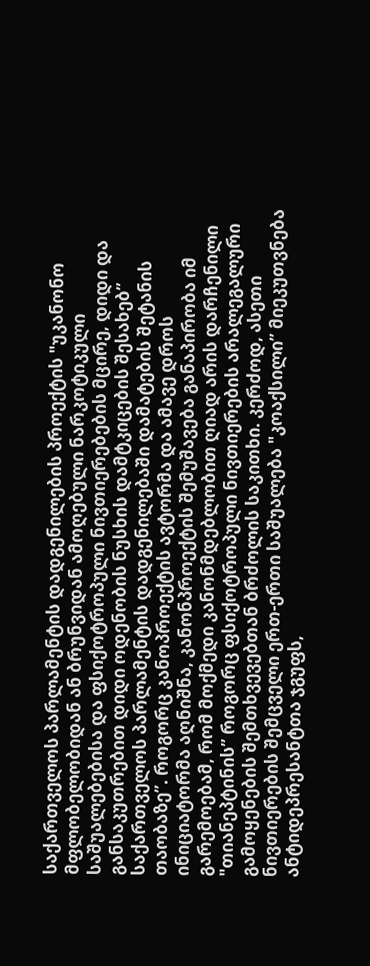საქართველოს პარლამენტის დადგენილების პროექტის "უკანონო მფლობელობიდან ან ბრუნვიდან ამოღებული ნარკოტიკული საშუალებებისა და ფსიქოტროპული ნივთიერებების მცირე, დიდი და განსაკუთრებით დიდი ოდენობის ნუსხის დამტკიცების შესახებ” საქართველოს პარლამენტის დადგენილებაში დამატების შეტანის თაობაზე”. როგორც კანოპროექტის ავტორმა და ამავე დროს ინიციატორმა აღნიშნა, კანონპროექტის შემუშავება განაპირობა იმ გარემოებამ, რომ მოქმედი კანონმდებლობით ღიად არის დარჩენილი "თიანეპტინის” როგორც ფსიქოტროპული ნივთიერების არალეგალური გამოყენების შემთხვევებთან ბრძოლის საკითხი. კერძოდ, ასეთი ნივთიერების შემცველი ერთ-ერთი საშუალება "კოაქსილი” მიეკუთვნება ანტიდეპრესანტთა ჯგუფს,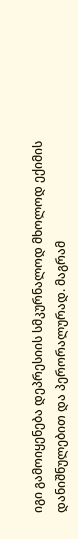იგი გამოიყენება დეპრესიის სმკურნალოდ მხოლოდ ექიმის დანიშნულებით და პერორალურად. მაგრამ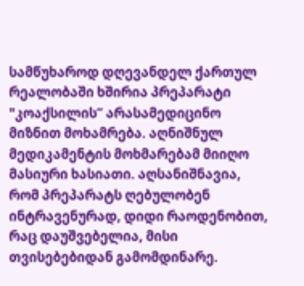სამწუხაროდ დღევანდელ ქართულ რეალობაში ხშირია პრეპარატი "კოაქსილის” არასამედიცინო მიზნით მოხამრება. აღნიშნულ მედიკამენტის მოხმარებამ მიიღო მასიური ხასიათი. აღსანიშნავია, რომ პრეპარატს ღებულობენ ინტრავენურად, დიდი რაოდენობით, რაც დაუშვებელია, მისი თვისებებიდან გამომდინარე.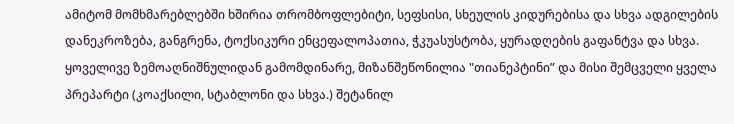ამიტომ მომხმარებლებში ხშირია თრომბოფლებიტი, სეფსისი, სხეულის კიდურებისა და სხვა ადგილების დანეკროზება, განგრენა, ტოქსიკური ენცეფალოპათია, ჭკუასუსტობა, ყურადღების გაფანტვა და სხვა. ყოველივე ზემოაღნიშნულიდან გამომდინარე, მიზანშეწონილია "თიანეპტინი” და მისი შემცველი ყველა პრეპარტი (კოაქსილი, სტაბლონი და სხვა.) შეტანილ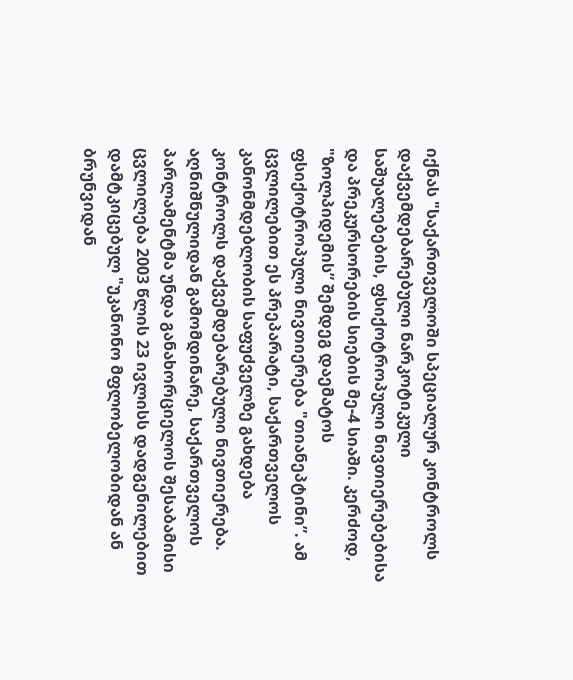იქნას "საქართველოში სპეციალურ კონტროლს დაქვემდებარებული ნარკოტიკული საშუალებების, ფსიქოტროპული ნივთიერებებისა და პრეკურსორების სიების მე-4 სიაში. კერძოდ, "ზოლპიდემის” შემდეგ დაემატოს ფსიქოტროპული ნივთიერება "თიანეპტინი”. ამ ცვლილებით ეს პრეპარატი, საქართველოს კანონმდებლობის საფუძველზე გახდება კონტროლს დაქვემდებარებული ნივთიერება. აღნიშნულიდან გამომდინარე, საქართველოს პარლამენტმა უნდა განახორციელოს შესაბამისი ცვლილება 2003 წლის 23 ივლისს დადგენილებით დამტკიცებულ "უკანონო მფლობელობიდან ან ბრუნვიდან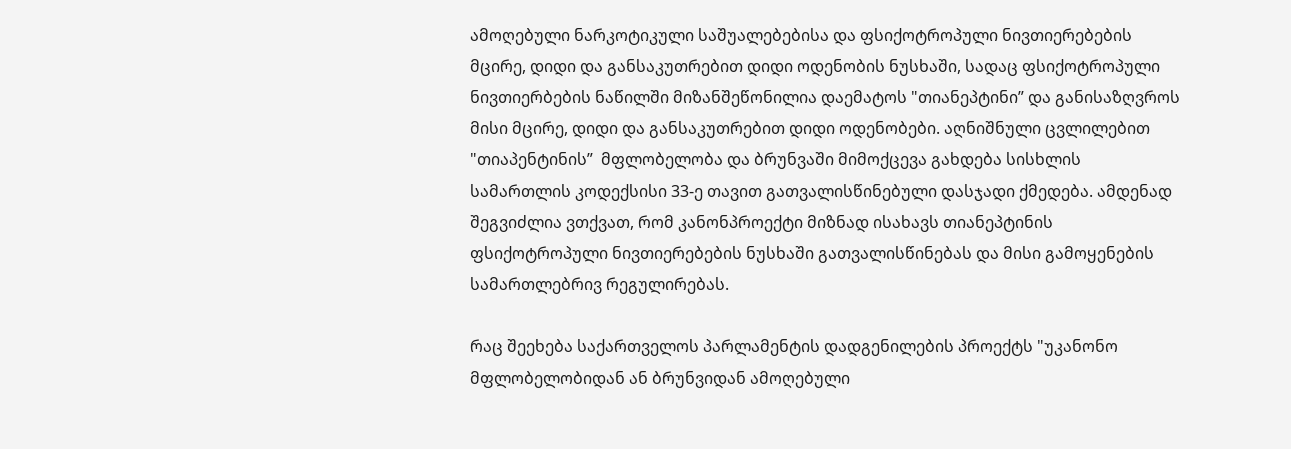ამოღებული ნარკოტიკული საშუალებებისა და ფსიქოტროპული ნივთიერებების მცირე, დიდი და განსაკუთრებით დიდი ოდენობის ნუსხაში, სადაც ფსიქოტროპული ნივთიერბების ნაწილში მიზანშეწონილია დაემატოს "თიანეპტინი” და განისაზღვროს მისი მცირე, დიდი და განსაკუთრებით დიდი ოდენობები. აღნიშნული ცვლილებით "თიაპენტინის”  მფლობელობა და ბრუნვაში მიმოქცევა გახდება სისხლის სამართლის კოდექსისი 33-ე თავით გათვალისწინებული დასჯადი ქმედება. ამდენად შეგვიძლია ვთქვათ, რომ კანონპროექტი მიზნად ისახავს თიანეპტინის ფსიქოტროპული ნივთიერებების ნუსხაში გათვალისწინებას და მისი გამოყენების სამართლებრივ რეგულირებას.

რაც შეეხება საქართველოს პარლამენტის დადგენილების პროექტს "უკანონო მფლობელობიდან ან ბრუნვიდან ამოღებული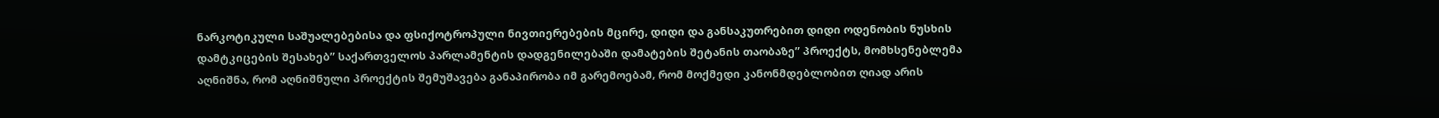ნარკოტიკული საშუალებებისა და ფსიქოტროპული ნივთიერებების მცირე, დიდი და განსაკუთრებით დიდი ოდენობის ნუსხის დამტკიცების შესახებ” საქართველოს პარლამენტის დადგენილებაში დამატების შეტანის თაობაზე” პროექტს, მომხსენებლემა აღნიშნა, რომ აღნიშნული პროექტის შემუშავება განაპირობა იმ გარემოებამ, რომ მოქმედი კანონმდებლობით ღიად არის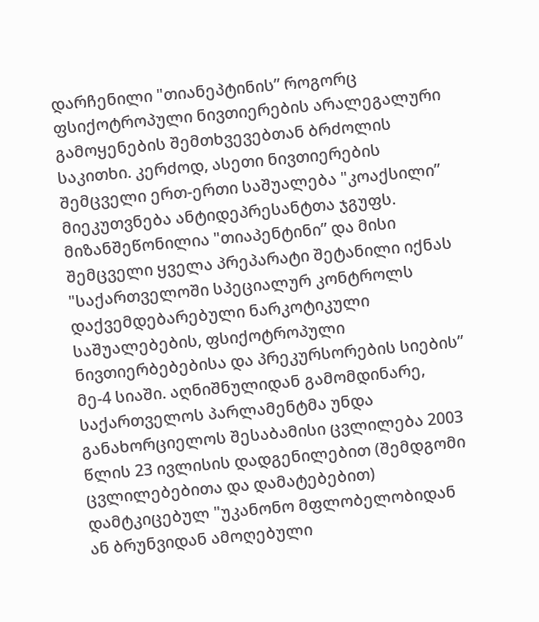დარჩენილი "თიანეპტინის” როგორც ფსიქოტროპული ნივთიერების არალეგალური გამოყენების შემთხვევებთან ბრძოლის საკითხი. კერძოდ, ასეთი ნივთიერების შემცველი ერთ-ერთი საშუალება "კოაქსილი” მიეკუთვნება ანტიდეპრესანტთა ჯგუფს. მიზანშეწონილია "თიაპენტინი” და მისი შემცველი ყველა პრეპარატი შეტანილი იქნას "საქართველოში სპეციალურ კონტროლს დაქვემდებარებული ნარკოტიკული საშუალებების, ფსიქოტროპული ნივთიერბებებისა და პრეკურსორების სიების” მე-4 სიაში. აღნიშნულიდან გამომდინარე, საქართველოს პარლამენტმა უნდა განახორციელოს შესაბამისი ცვლილება 2003 წლის 23 ივლისის დადგენილებით (შემდგომი ცვლილებებითა და დამატებებით) დამტკიცებულ "უკანონო მფლობელობიდან ან ბრუნვიდან ამოღებული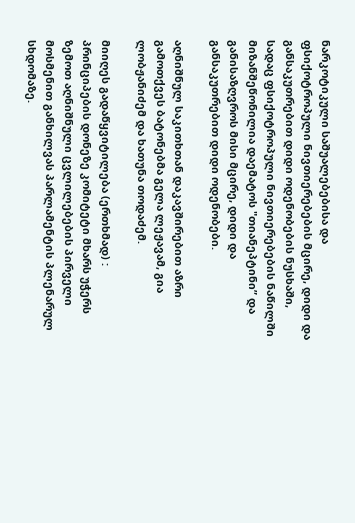ნარკოტიკული საშუალებებისა და ფსიქოტროპული ნივთიერებების მცირე, დიდი და განსაკუთრებით დიდი ოდენობების ნუსხაში, სადაც ფსიქოტროპული ნივთიერებების ნაწილში მიზანშეწონილია დაემატოს "თიანეპტინი” და განისაზღვროს მისი მცირე, დიდი და განსაკუთრებით დიდი ოდენობები.

აღნიშნულ საკითხთან დაკავშირებით აზრი გამოთქვეს ბატონებმა გელა ლეჟავამ, გია ლობჟანიძემ და ხათუნა თოდაძემ.

მიიღეს გადაწყვიტილება (ერთხმად) : პრინციპების დონეზე კომიტეტი მხარს უჭერს ზემოთ აღნიშნული ცვლილებების პირველი მოსმენით განხილვას პარლამენტის პლენარულ სხდომაზე.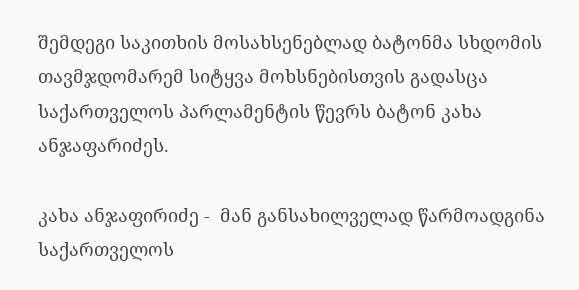შემდეგი საკითხის მოსახსენებლად ბატონმა სხდომის თავმჯდომარემ სიტყვა მოხსნებისთვის გადასცა საქართველოს პარლამენტის წევრს ბატონ კახა ანჯაფარიძეს.

კახა ანჯაფირიძე -  მან განსახილველად წარმოადგინა საქართველოს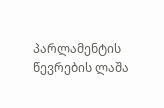პარლამენტის წევრების ლაშა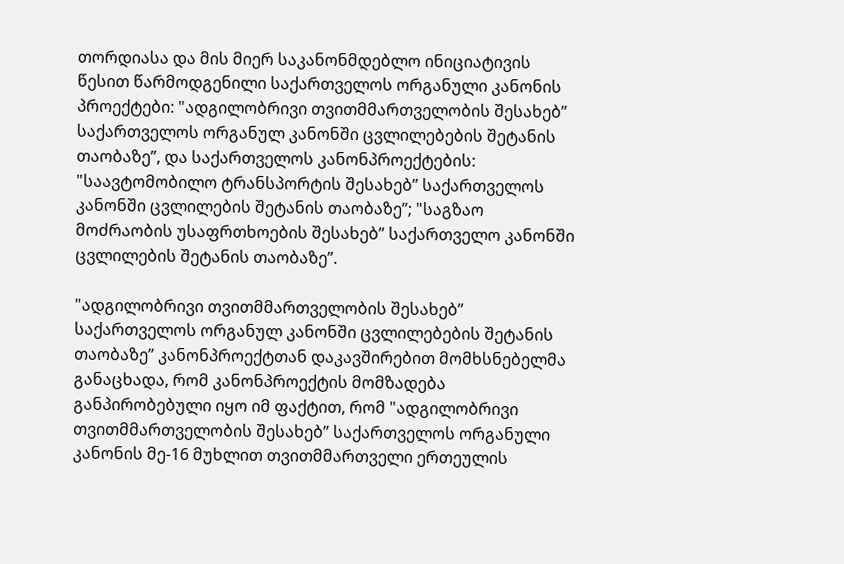თორდიასა და მის მიერ საკანონმდებლო ინიციატივის წესით წარმოდგენილი საქართველოს ორგანული კანონის პროექტები: "ადგილობრივი თვითმმართველობის შესახებ” საქართველოს ორგანულ კანონში ცვლილებების შეტანის თაობაზე”, და საქართველოს კანონპროექტების: "საავტომობილო ტრანსპორტის შესახებ” საქართველოს კანონში ცვლილების შეტანის თაობაზე”; "საგზაო მოძრაობის უსაფრთხოების შესახებ” საქართველო კანონში ცვლილების შეტანის თაობაზე”.

"ადგილობრივი თვითმმართველობის შესახებ” საქართველოს ორგანულ კანონში ცვლილებების შეტანის თაობაზე” კანონპროექტთან დაკავშირებით მომხსნებელმა განაცხადა, რომ კანონპროექტის მომზადება განპირობებული იყო იმ ფაქტით, რომ "ადგილობრივი თვითმმართველობის შესახებ” საქართველოს ორგანული კანონის მე-16 მუხლით თვითმმართველი ერთეულის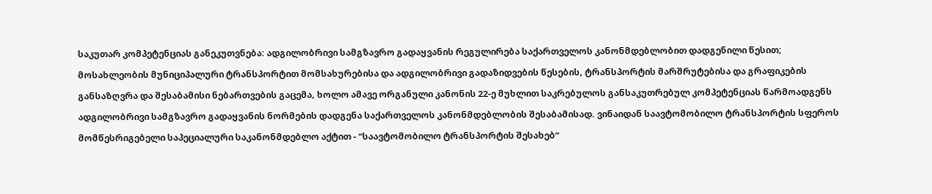საკუთარ კომპეტენციას განეკუთვნება: ადგილობრივი სამგზავრო გადაყვანის რეგულირება საქართველოს კანონმდებლობით დადგენილი წესით; მოსახლეობის მუნიციპალური ტრანსპორტით მომსახურებისა და ადგილობრივი გადაზიდვების წესების, ტრანსპორტის მარშრუტებისა და გრაფიკების განსაზღვრა და შესაბამისი ნებართვების გაცემა, ხოლო ამავე ორგანული კანონის 22-ე მუხლით საკრებულოს განსაკუთრებულ კომპეტენციას წარმოადგენს ადგილობრივი სამგზავრო გადაყვანის ნორმების დადგენა საქართველოს კანონმდებლობის შესაბამისად. ვინაიდან საავტომობილო ტრანსპორტის სფეროს მომწესრიგებელი საპეციალური საკანონმდებლო აქტით - "საავტომობილო ტრანსპორტის შესახებ”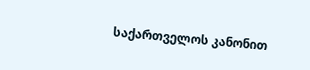საქართველოს კანონით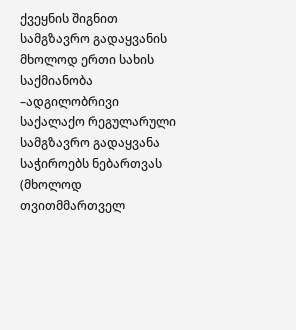ქვეყნის შიგნით სამგზავრო გადაყვანის მხოლოდ ერთი სახის საქმიანობა –ადგილობრივი საქალაქო რეგულარული სამგზავრო გადაყვანა საჭიროებს ნებართვას (მხოლოდ თვითმმართველ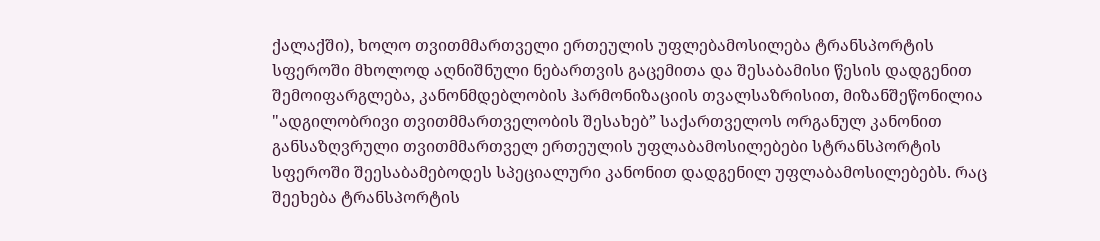ქალაქში), ხოლო თვითმმართველი ერთეულის უფლებამოსილება ტრანსპორტის სფეროში მხოლოდ აღნიშნული ნებართვის გაცემითა და შესაბამისი წესის დადგენით შემოიფარგლება, კანონმდებლობის ჰარმონიზაციის თვალსაზრისით, მიზანშეწონილია "ადგილობრივი თვითმმართველობის შესახებ” საქართველოს ორგანულ კანონით განსაზღვრული თვითმმართველ ერთეულის უფლაბამოსილებები სტრანსპორტის სფეროში შეესაბამებოდეს სპეციალური კანონით დადგენილ უფლაბამოსილებებს. რაც შეეხება ტრანსპორტის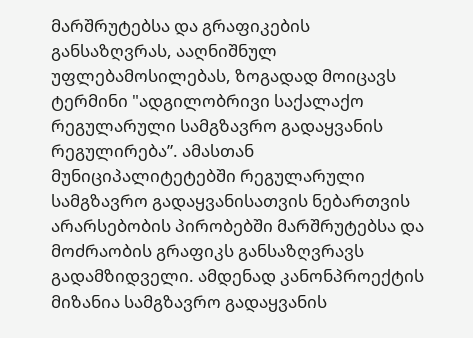მარშრუტებსა და გრაფიკების განსაზღვრას, ააღნიშნულ უფლებამოსილებას, ზოგადად მოიცავს ტერმინი "ადგილობრივი საქალაქო რეგულარული სამგზავრო გადაყვანის რეგულირება”. ამასთან მუნიციპალიტეტებში რეგულარული სამგზავრო გადაყვანისათვის ნებართვის არარსებობის პირობებში მარშრუტებსა და მოძრაობის გრაფიკს განსაზღვრავს გადამზიდველი. ამდენად კანონპროექტის მიზანია სამგზავრო გადაყვანის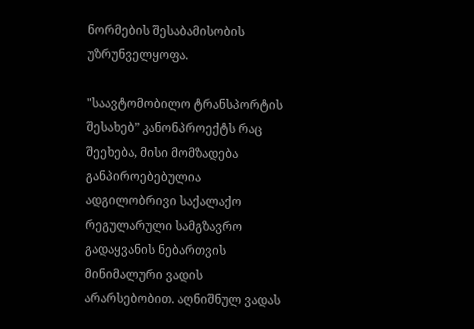ნორმების შესაბამისობის უზრუნველყოფა.

"საავტომობილო ტრანსპორტის შესახებ” კანონპროექტს რაც შეეხება, მისი მომზადება განპიროებებულია ადგილობრივი საქალაქო რეგულარული სამგზავრო გადაყვანის ნებართვის მინიმალური ვადის არარსებობით. აღნიშნულ ვადას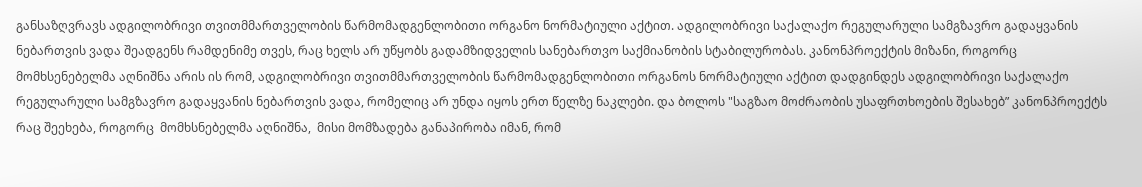განსაზღვრავს ადგილობრივი თვითმმართველობის წარმომადგენლობითი ორგანო ნორმატიული აქტით. ადგილობრივი საქალაქო რეგულარული სამგზავრო გადაყვანის ნებართვის ვადა შეადგენს რამდენიმე თვეს, რაც ხელს არ უწყობს გადამზიდველის სანებართვო საქმიანობის სტაბილურობას. კანონპროექტის მიზანი, როგორც მომხსენებელმა აღნიშნა არის ის რომ, ადგილობრივი თვითმმართველობის წარმომადგენლობითი ორგანოს ნორმატიული აქტით დადგინდეს ადგილობრივი საქალაქო რეგულარული სამგზავრო გადაყვანის ნებართვის ვადა, რომელიც არ უნდა იყოს ერთ წელზე ნაკლები. და ბოლოს "საგზაო მოძრაობის უსაფრთხოების შესახებ” კანონპროექტს რაც შეეხება, როგორც  მომხსნებელმა აღნიშნა,  მისი მომზადება განაპირობა იმან, რომ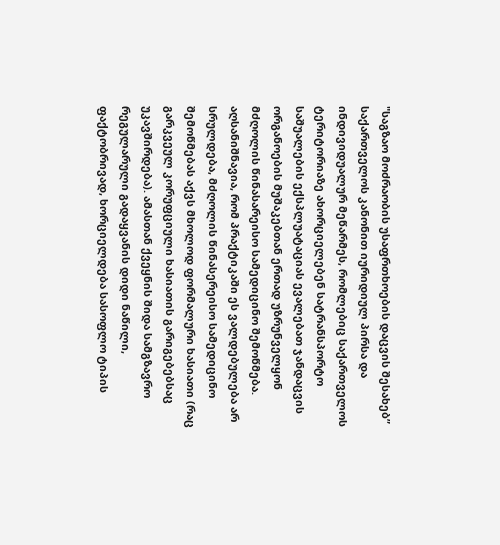"საგზაო მოძრაობის უსაფრთხოების დაცვის შესახებ” საქართველოს კანონით იურიდიულ პირსა და ინდივიდუალურ მეწარმეს, რომლებიც საქართველოს ტერიტორიაზე ახორციელებენ სატრანსპორტო საშუალების ექსპლუატაციას ევალებათ ჯანდაცვის ორგანოების მუშაკებთან ერთად უზრუნველყონ მძღოლის წინასარეისო სამედიცინო შემოწმება. აღსანიშნავია, რომ პრაქტიკაში ეს ვალდებულება არ სრულდება, მძღოლის წინასერეისო სამედიცინო შემოწმებას აქვს მხოლოდ ფორმალური ხასიათი (რაც გარკვეულ კორუფციული ხასიათის გარიგებებსაც უკავშირდება). ამასთან ქვეყნის შიდა სამგზავრო რეგულარული გადაყვანის დიდი ნაწილი, ფაქტობრივად, ხორციელდება სასოფლო ტიპის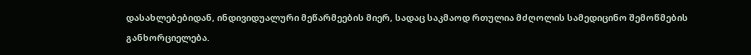დასახლებებიდან, ინდივიდუალური მეწარმეების მიერ, სადაც საკმაოდ რთულია მძღოლის სამედიცინო შემოწმების განხორციელება.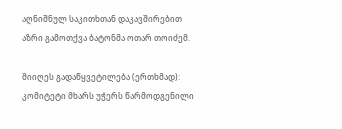აღნიშნულ საკითხთან დაკავშირებით აზრი გამოთქვა ბატონმა ოთარ თოიძემ.

მიიღეს გადაწყვეტილება (ერთხმად): კომიტეტი მხარს უჭერს წარმოდგენილი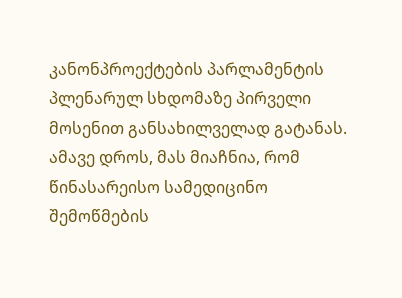კანონპროექტების პარლამენტის პლენარულ სხდომაზე პირველი მოსენით განსახილველად გატანას. ამავე დროს, მას მიაჩნია, რომ წინასარეისო სამედიცინო შემოწმების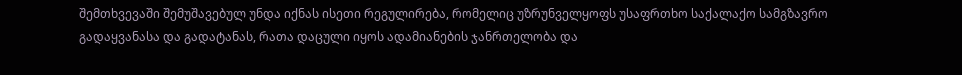შემთხვევაში შემუშავებულ უნდა იქნას ისეთი რეგულირება, რომელიც უზრუნველყოფს უსაფრთხო საქალაქო სამგზავრო გადაყვანასა და გადატანას, რათა დაცული იყოს ადამიანების ჯანრთელობა და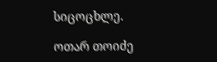სიცოცხლე.

ოთარ თოიძე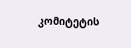კომიტეტის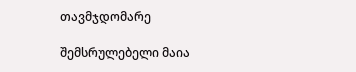თავმჯდომარე

შემსრულებელი მაია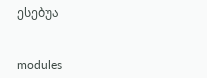ესებუა


modules